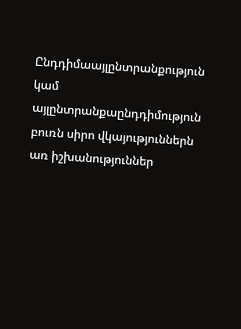Ընդդիմաայլընտրանքություն կամ այլընտրանքաընդդիմություն բուռն սիրո վկայություններն առ իշխանություններ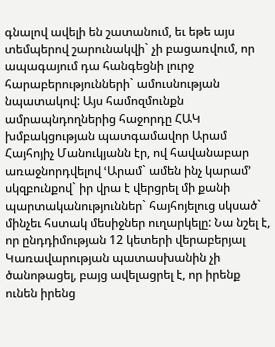գնալով ավելի են շատանում, եւ եթե այս տեմպերով շարունակվի` չի բացառվում, որ ապագայում դա հանգեցնի լուրջ հարաբերությունների` ամուսնության նպատակով: Այս համոզմունքն ամրապնդողներից հաջորդը ՀԱԿ խմբակցության պատգամավոր Արամ Հայհոյիչ Մանուկյանն էր, ով հավանաբար առաջնորդվելով ՙԱրամ` ամեն ինչ կարամ՚ սկզբունքով` իր վրա է վերցրել մի քանի պարտականություններ` հայհոյելուց սկսած` մինչեւ հստակ մեսիջներ ուղարկելը: Նա նշել է, որ ընդդիմության 12 կետերի վերաբերյալ Կառավարության պատասխանին չի ծանոթացել, բայց ավելացրել է, որ իրենք ունեն իրենց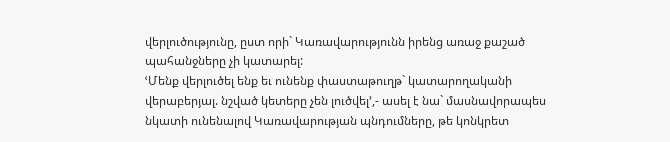վերլուծությունը, ըստ որի` Կառավարությունն իրենց առաջ քաշած պահանջները չի կատարել:
ՙՄենք վերլուծել ենք եւ ունենք փաստաթուղթ` կատարողականի վերաբերյալ. նշված կետերը չեն լուծվել՚,- ասել է նա` մասնավորապես նկատի ունենալով Կառավարության պնդումները, թե կոնկրետ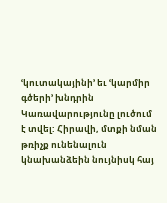ՙկուտակայինի՚ եւ ՙկարմիր գծերի՚ խնդրին Կառավարությունը լուծում է տվել: Հիրավի, մտքի նման թռիչք ունենալուն կնախանձեին նույնիսկ հայ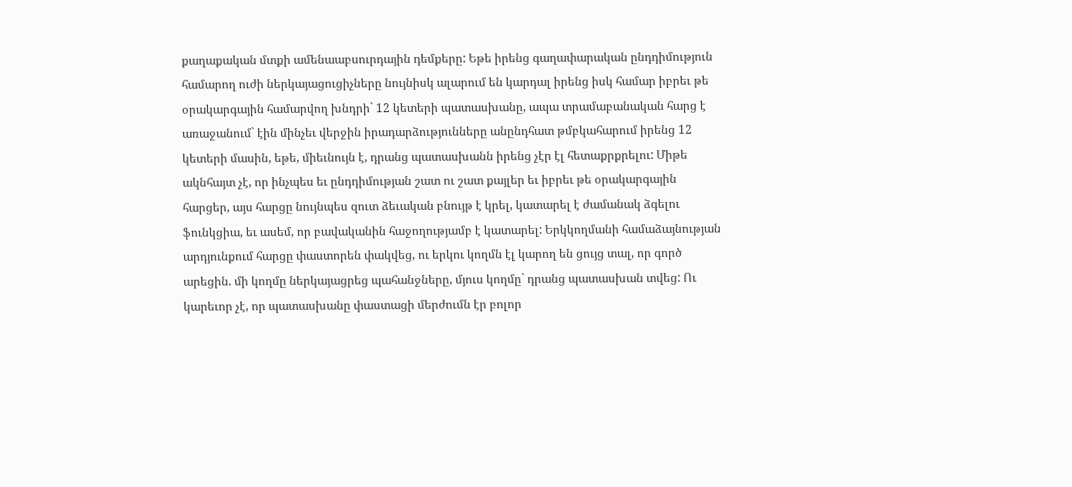քաղաքական մտքի ամենաաբսուրդային դեմքերը: Եթե իրենց գաղափարական ընդդիմություն համարող ուժի ներկայացուցիչները նույնիսկ ալարում են կարդալ իրենց իսկ համար իբրեւ թե օրակարգային համարվող խնդրի` 12 կետերի պատասխանը, ապա տրամաբանական հարց է առաջանում` էին մինչեւ վերջին իրադարձությունները անընդհատ թմբկահարում իրենց 12 կետերի մասին, եթե, միեւնույն է, դրանց պատասխանն իրենց չէր էլ հետաքրքրելու: Միթե ակնհայտ չէ, որ ինչպես եւ ընդդիմության շատ ու շատ քայլեր եւ իբրեւ թե օրակարգային հարցեր, այս հարցը նույնպես զուտ ձեւական բնույթ է կրել, կատարել է ժամանակ ձգելու ֆունկցիա, եւ ասեմ, որ բավականին հաջողությամբ է կատարել: Երկկողմանի համաձայնության արդյունքում հարցը փաստորեն փակվեց, ու երկու կողմն էլ կարող են ցույց տալ, որ գործ արեցին. մի կողմը ներկայացրեց պահանջները, մյուս կողմը` դրանց պատասխան տվեց: Ու կարեւոր չէ, որ պատասխանը փաստացի մերժումն էր բոլոր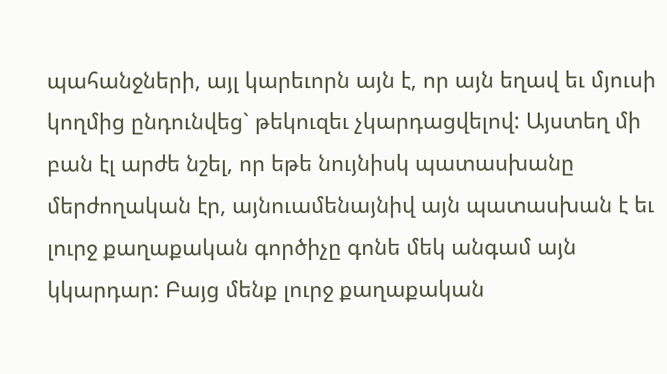պահանջների, այլ կարեւորն այն է, որ այն եղավ եւ մյուսի կողմից ընդունվեց` թեկուզեւ չկարդացվելով: Այստեղ մի բան էլ արժե նշել, որ եթե նույնիսկ պատասխանը մերժողական էր, այնուամենայնիվ այն պատասխան է եւ լուրջ քաղաքական գործիչը գոնե մեկ անգամ այն կկարդար: Բայց մենք լուրջ քաղաքական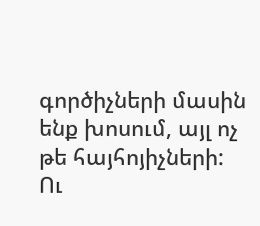գործիչների մասին ենք խոսում, այլ ոչ թե հայհոյիչների: Ու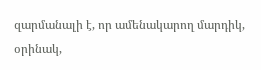զարմանալի է, որ ամենակարող մարդիկ, օրինակ,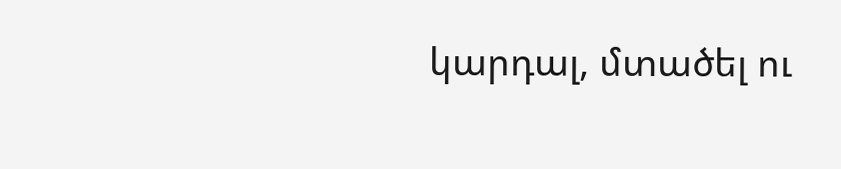կարդալ, մտածել ու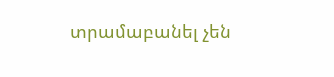տրամաբանել չեն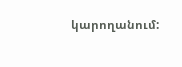կարողանում: